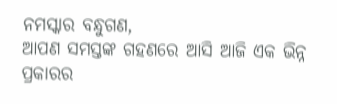ନମସ୍କାର ବନ୍ଧୁଗଣ,
ଆପଣ ସମସ୍ତଙ୍କ ଗହଣରେ ଆସି ଆଜି ଏକ ଭିନ୍ନ ପ୍ରକାରର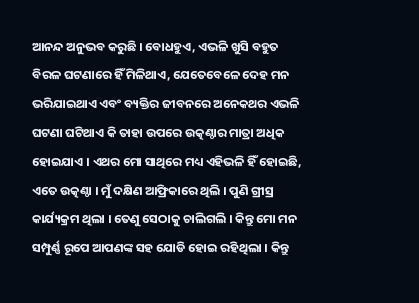ଆନନ୍ଦ ଅନୁଭବ କରୁଛି । ବୋଧହୁଏ, ଏଭଳି ଖୁସି ବହୁତ ବିରଳ ଘଟଣାରେ ହିଁ ମିଳିଥାଏ, ଯେତେବେଳେ ଦେହ ମନ ଭରିଯାଇଥାଏ ଏବଂ ବ୍ୟକ୍ତିର ଜୀବନରେ ଅନେକଥର ଏଭଳି ଘଟଣା ଘଟିଥାଏ କି ତାହା ଉପରେ ଉତ୍କଣ୍ଠାର ମାତ୍ରା ଅଧିକ ହୋଇଯାଏ । ଏଥର ମୋ ସାଥିରେ ମଧ୍ୟ ଏହିଭଳି ହିଁ ହୋଇଛି, ଏତେ ଉତ୍କଣ୍ଠା । ମୁଁ ଦକ୍ଷିଣ ଆଫ୍ରିକାରେ ଥିଲି । ପୁଣି ଗ୍ରୀସ୍ର କାର୍ଯ୍ୟକ୍ରମ ଥିଲା । ତେଣୁ ସେଠାକୁ ଚାଲିଗଲି । କିନ୍ତୁ ମୋ ମନ ସମ୍ପୁର୍ଣ୍ଣ ରୂପେ ଆପଣଙ୍କ ସହ ଯୋଡି ହୋଇ ରହିଥିଲା । କିନ୍ତୁ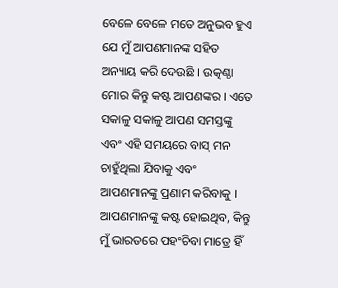ବେଳେ ବେଳେ ମତେ ଅନୁଭବ ହୁଏ ଯେ ମୁଁ ଆପଣମାନଙ୍କ ସହିତ ଅନ୍ୟାୟ କରି ଦେଉଛି । ଉତ୍କଣ୍ଠା ମୋର କିନ୍ତୁ କଷ୍ଟ ଆପଣଙ୍କର । ଏତେ ସକାଳୁ ସକାଳୁ ଆପଣ ସମସ୍ତଙ୍କୁ ଏବଂ ଏହି ସମୟରେ ବାସ୍ ମନ ଚାହୁଁଥିଲା ଯିବାକୁ ଏବଂ ଆପଣମାନଙ୍କୁ ପ୍ରଣାମ କରିବାକୁ । ଆପଣମାନଙ୍କୁ କଷ୍ଟ ହୋଇଥିବ, କିନ୍ତୁ ମୁଁ ଭାରତରେ ପହଂଚିବା ମାତ୍ରେ ହିଁ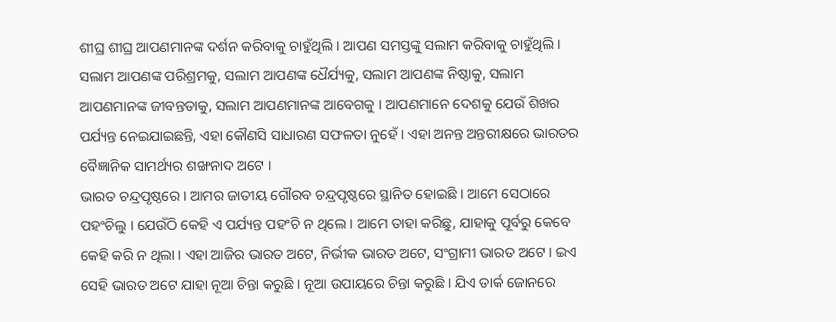ଶୀଘ୍ର ଶୀଘ୍ର ଆପଣମାନଙ୍କ ଦର୍ଶନ କରିବାକୁ ଚାହୁଁଥିଲି । ଆପଣ ସମସ୍ତଙ୍କୁ ସଲାମ କରିବାକୁ ଚାହୁଁଥିଲି । ସଲାମ ଆପଣଙ୍କ ପରିଶ୍ରମକୁ, ସଲାମ ଆପଣଙ୍କ ଧୈର୍ଯ୍ୟକୁ, ସଲାମ ଆପଣଙ୍କ ନିଷ୍ଠାକୁ, ସଲାମ ଆପଣମାନଙ୍କ ଜୀବନ୍ତତାକୁ, ସଲାମ ଆପଣମାନଙ୍କ ଆବେଗକୁ । ଆପଣମାନେ ଦେଶକୁ ଯେଉଁ ଶିଖର ପର୍ଯ୍ୟନ୍ତ ନେଇଯାଇଛନ୍ତି, ଏହା କୌଣସି ସାଧାରଣ ସଫଳତା ନୁହେଁ । ଏହା ଅନନ୍ତ ଅନ୍ତରୀକ୍ଷରେ ଭାରତର ବୈଜ୍ଞାନିକ ସାମର୍ଥ୍ୟର ଶଙ୍ଖନାଦ ଅଟେ ।
ଭାରତ ଚନ୍ଦ୍ରପୃଷ୍ଠରେ । ଆମର ଜାତୀୟ ଗୌରବ ଚନ୍ଦ୍ରପୃଷ୍ଠରେ ସ୍ଥାନିତ ହୋଇଛି । ଆମେ ସେଠାରେ ପହଂଚିଲୁ । ଯେଉଁଠି କେହି ଏ ପର୍ଯ୍ୟନ୍ତ ପହଂଚି ନ ଥିଲେ । ଆମେ ତାହା କରିଛୁ, ଯାହାକୁ ପୂର୍ବରୁ କେବେ କେହି କରି ନ ଥିଲା । ଏହା ଆଜିର ଭାରତ ଅଟେ, ନିର୍ଭୀକ ଭାରତ ଅଟେ, ସଂଗ୍ରାମୀ ଭାରତ ଅଟେ । ଇଏ ସେହି ଭାରତ ଅଟେ ଯାହା ନୂଆ ଚିନ୍ତା କରୁଛି । ନୂଆ ଉପାୟରେ ଚିନ୍ତା କରୁଛି । ଯିଏ ଡାର୍କ ଜୋନରେ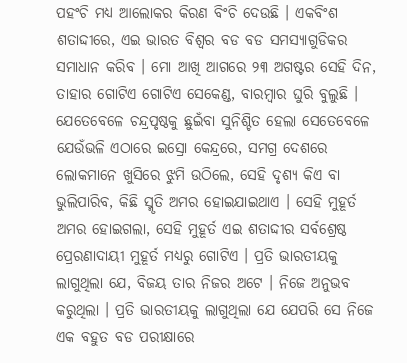ପହଂଚି ମଧ୍ୟ ଆଲୋକର କିରଣ ବିଂଚି ଦେଉଛି । ଏକବିଂଶ ଶତାଦ୍ଦୀରେ, ଏଇ ଭାରତ ବିଶ୍ୱର ବଡ ବଡ ସମସ୍ୟାଗୁଡିକର ସମାଧାନ କରିବ । ମୋ ଆଖି ଆଗରେ ୨୩ ଅଗଷ୍ଟର ସେହି ଦିନ, ତାହାର ଗୋଟିଏ ଗୋଟିଏ ସେକେଣ୍ଡ, ବାରମ୍ବାର ଘୁରି ବୁଲୁଛି । ଯେତେବେଳେ ଚନ୍ଦ୍ରପୃଷ୍ଠକୁ ଛୁଇଁବା ସୁନିଶ୍ଚିତ ହେଲା ସେତେବେଳେ ଯେଉଁଭଳି ଏଠାରେ ଇସ୍ରୋ କେନ୍ଦ୍ରରେ, ସମଗ୍ର ଦେଶରେ ଲୋକମାନେ ଖୁସିରେ ଝୁମି ଉଠିଲେ, ସେହି ଦୃଶ୍ୟ କିଏ ବା ଭୁଲିପାରିବ, କିଛି ସ୍ମୃତି ଅମର ହୋଇଯାଇଥାଏ । ସେହି ମୁହୂର୍ତ ଅମର ହୋଇଗଲା, ସେହି ମୁହୂର୍ତ ଏଇ ଶତାଦ୍ଦୀର ସର୍ବଶ୍ରେଷ୍ଠ ପ୍ରେରଣାଦାୟୀ ମୁହୂର୍ତ ମଧ୍ୟରୁ ଗୋଟିଏ । ପ୍ରତି ଭାରତୀୟକୁ ଲାଗୁଥିଲା ଯେ, ବିଜୟ ତାର ନିଜର ଅଟେ । ନିଜେ ଅନୁଭବ କରୁଥିଲା । ପ୍ରତି ଭାରତୀୟକୁ ଲାଗୁଥିଲା ଯେ ଯେପରି ସେ ନିଜେ ଏକ ବହୁତ ବଡ ପରୀକ୍ଷାରେ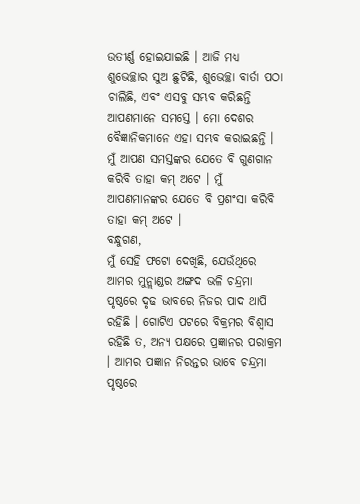ଉତୀର୍ଣ୍ଣ ହୋଇଯାଇଛି । ଆଜି ମଧ୍ୟ ଶୁଭେଚ୍ଛାର ସୁଅ ଛୁଟିଛି, ଶୁଭେଚ୍ଛା ବାର୍ତା ପଠା ଚାଲିଛି, ଏବଂ ଏସବୁ ସମ୍ଭବ କରିଛନ୍ତି ଆପଣମାନେ ସମସ୍ତେ । ମୋ ଦେଶର ବୈଜ୍ଞାନିକମାନେ ଏହା ସମ୍ଭବ କରାଇଛନ୍ତି । ମୁଁ ଆପଣ ସମସ୍ତଙ୍କର ଯେତେ ବି ଗୁଣଗାନ କରିବି ତାହା କମ୍ ଅଟେ । ମୁଁ ଆପଣମାନଙ୍କର ଯେତେ ବି ପ୍ରଶଂସା କରିବି ତାହା କମ୍ ଅଟେ ।
ବନ୍ଧୁଗଣ,
ମୁଁ ସେହି ଫଟୋ ଦେଖିଛି, ଯେଉଁଥିରେ ଆମର ମୁନ୍ଲାଣ୍ଡର ଅଙ୍ଗଦ ଭଳି ଚନ୍ଦ୍ରମା ପୃଷ୍ଠରେ ଦୃଢ ଭାବରେ ନିଜର ପାଦ ଥାପି ରହିଛି । ଗୋଟିଏ ପଟରେ ବିକ୍ରମର ବିଶ୍ୱାସ ରହିଛି ତ, ଅନ୍ୟ ପକ୍ଷରେ ପ୍ରଜ୍ଞାନର ପରାକ୍ରମ । ଆମର ପଜ୍ଞାନ ନିରନ୍ତର ଭାବେ ଚନ୍ଦ୍ରମା ପୃଷ୍ଠରେ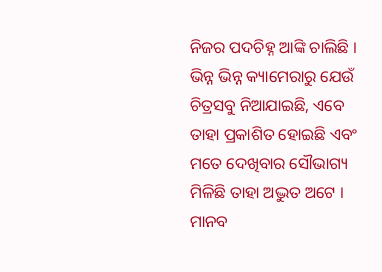ନିଜର ପଦଚିହ୍ନ ଆଙ୍କି ଚାଲିଛି । ଭିନ୍ନ ଭିନ୍ନ କ୍ୟାମେରାରୁ ଯେଉଁ ଚିତ୍ରସବୁ ନିଆଯାଇଛି, ଏବେ ତାହା ପ୍ରକାଶିତ ହୋଇଛି ଏବଂ ମତେ ଦେଖିବାର ସୌଭାଗ୍ୟ ମିଳିଛି ତାହା ଅଦ୍ଭୁତ ଅଟେ । ମାନବ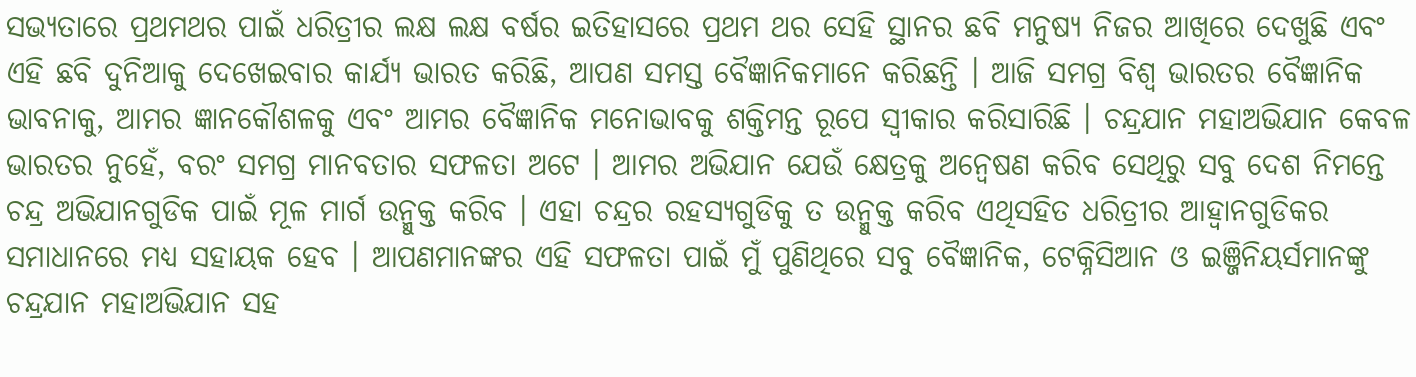ସଭ୍ୟତାରେ ପ୍ରଥମଥର ପାଇଁ ଧରିତ୍ରୀର ଲକ୍ଷ ଲକ୍ଷ ବର୍ଷର ଇତିହାସରେ ପ୍ରଥମ ଥର ସେହି ସ୍ଥାନର ଛବି ମନୁଷ୍ୟ ନିଜର ଆଖିରେ ଦେଖୁଛି ଏବଂ ଏହି ଛବି ଦୁନିଆକୁ ଦେଖେଇବାର କାର୍ଯ୍ୟ ଭାରତ କରିଛି, ଆପଣ ସମସ୍ତ ବୈଜ୍ଞାନିକମାନେ କରିଛନ୍ତି । ଆଜି ସମଗ୍ର ବିଶ୍ୱ ଭାରତର ବୈଜ୍ଞାନିକ ଭାବନାକୁ, ଆମର ଜ୍ଞାନକୌଶଳକୁ ଏବଂ ଆମର ବୈଜ୍ଞାନିକ ମନୋଭାବକୁ ଶକ୍ତିମନ୍ତ ରୂପେ ସ୍ୱୀକାର କରିସାରିଛି । ଚନ୍ଦ୍ରଯାନ ମହାଅଭିଯାନ କେବଳ ଭାରତର ନୁହେଁ, ବରଂ ସମଗ୍ର ମାନବତାର ସଫଳତା ଅଟେ । ଆମର ଅଭିଯାନ ଯେଉଁ କ୍ଷେତ୍ରକୁ ଅନ୍ୱେଷଣ କରିବ ସେଥିରୁ ସବୁ ଦେଶ ନିମନ୍ତେ ଚନ୍ଦ୍ର ଅଭିଯାନଗୁଡିକ ପାଇଁ ମୂଳ ମାର୍ଗ ଉନ୍ମୁକ୍ତ କରିବ । ଏହା ଚନ୍ଦ୍ରର ରହସ୍ୟଗୁଡିକୁ ତ ଉନ୍ମୁକ୍ତ କରିବ ଏଥିସହିତ ଧରିତ୍ରୀର ଆହ୍ୱାନଗୁଡିକର ସମାଧାନରେ ମଧ୍ୟ ସହାୟକ ହେବ । ଆପଣମାନଙ୍କର ଏହି ସଫଳତା ପାଇଁ ମୁଁ ପୁଣିଥିରେ ସବୁ ବୈଜ୍ଞାନିକ, ଟେକ୍ନିସିଆନ ଓ ଇଞ୍ଜିନିୟର୍ସମାନଙ୍କୁ ଚନ୍ଦ୍ରଯାନ ମହାଅଭିଯାନ ସହ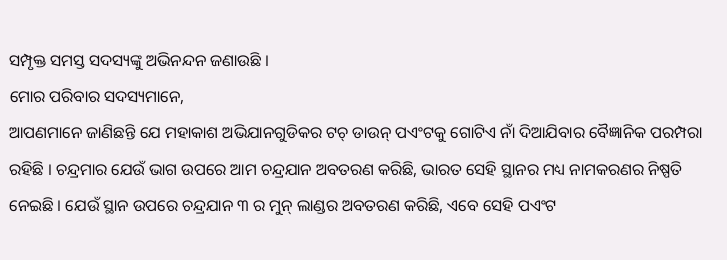ସମ୍ପୃକ୍ତ ସମସ୍ତ ସଦସ୍ୟଙ୍କୁ ଅଭିନନ୍ଦନ ଜଣାଉଛି ।
ମୋର ପରିବାର ସଦସ୍ୟମାନେ,
ଆପଣମାନେ ଜାଣିଛନ୍ତି ଯେ ମହାକାଶ ଅଭିଯାନଗୁଡିକର ଟଚ୍ ଡାଉନ୍ ପଏଂଟକୁ ଗୋଟିଏ ନାଁ ଦିଆଯିବାର ବୈଜ୍ଞାନିକ ପରମ୍ପରା ରହିଛି । ଚନ୍ଦ୍ରମାର ଯେଉଁ ଭାଗ ଉପରେ ଆମ ଚନ୍ଦ୍ରଯାନ ଅବତରଣ କରିଛି, ଭାରତ ସେହି ସ୍ଥାନର ମଧ୍ୟ ନାମକରଣର ନିଷ୍ପତି ନେଇଛି । ଯେଉଁ ସ୍ଥାନ ଉପରେ ଚନ୍ଦ୍ରଯାନ ୩ ର ମୁନ୍ ଲାଣ୍ଡର ଅବତରଣ କରିଛି, ଏବେ ସେହି ପଏଂଟ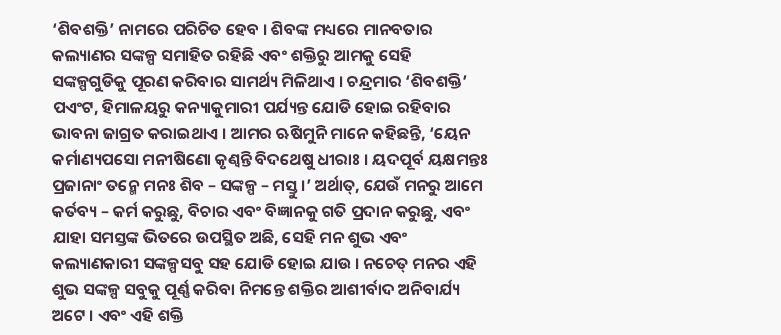‘ଶିବଶକ୍ତି’ ନାମରେ ପରିଚିତ ହେବ । ଶିବଙ୍କ ମଧ୍ୟରେ ମାନବତାର କଲ୍ୟାଣର ସଙ୍କଳ୍ପ ସମାହିତ ରହିଛି ଏବଂ ଶକ୍ତିରୁ ଆମକୁ ସେହି ସଙ୍କଳ୍ପଗୁଡିକୁ ପୂରଣ କରିବାର ସାମର୍ଥ୍ୟ ମିଳିଥାଏ । ଚନ୍ଦ୍ରମାର ‘ଶିବଶକ୍ତି’ ପଏଂଟ, ହିମାଳୟରୁ କନ୍ୟାକୁମାରୀ ପର୍ଯ୍ୟନ୍ତ ଯୋଡି ହୋଇ ରହିବାର ଭାବନା ଜାଗ୍ରତ କରାଇଥାଏ । ଆମର ଋଷିମୁନି ମାନେ କହିଛନ୍ତି, ‘ୟେନ କର୍ମାଣ୍ୟପସୋ ମନୀଷିଣୋ କୃଣ୍ୱନ୍ତି ବିଦଥେଷୁ ଧୀରାଃ । ୟଦପୂର୍ବ ୟକ୍ଷମନ୍ତଃ ପ୍ରଜାନାଂ ତନ୍ମେ ମନଃ ଶିବ – ସଙ୍କଳ୍ପ – ମସ୍ତୁ ।’ ଅର୍ଥାତ୍, ଯେଉଁ ମନରୁ ଆମେ କର୍ତବ୍ୟ – କର୍ମ କରୁଛୁ, ବିଚାର ଏବଂ ବିଜ୍ଞାନକୁ ଗତି ପ୍ରଦାନ କରୁଛୁ, ଏବଂ ଯାହା ସମସ୍ତଙ୍କ ଭିତରେ ଉପସ୍ଥିତ ଅଛି, ସେହି ମନ ଶୁଭ ଏବଂ କଲ୍ୟାଣକାରୀ ସଙ୍କଳ୍ପସବୁ ସହ ଯୋଡି ହୋଇ ଯାଉ । ନଚେତ୍ ମନର ଏହି ଶୁଭ ସଙ୍କଳ୍ପ ସବୁକୁ ପୂର୍ଣ୍ଣ କରିବା ନିମନ୍ତେ ଶକ୍ତିର ଆଶୀର୍ବାଦ ଅନିବାର୍ଯ୍ୟ ଅଟେ । ଏବଂ ଏହି ଶକ୍ତି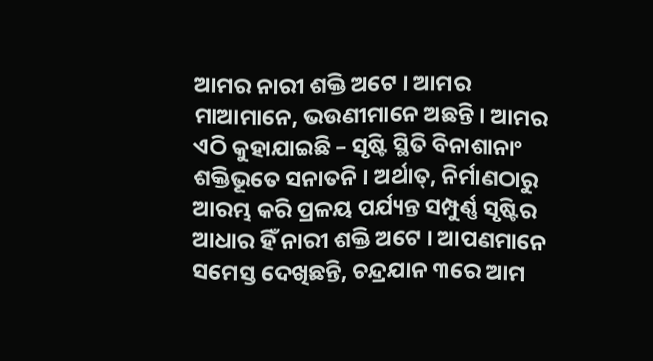ଆମର ନାରୀ ଶକ୍ତି ଅଟେ । ଆମର ମାଆମାନେ, ଭଉଣୀମାନେ ଅଛନ୍ତି । ଆମର ଏଠି କୁହାଯାଇଛି – ସୃଷ୍ଟି ସ୍ଥିତି ବିନାଶାନାଂ ଶକ୍ତିଭୂତେ ସନାତନି । ଅର୍ଥାତ୍, ନିର୍ମାଣଠାରୁ ଆରମ୍ଭ କରି ପ୍ରଳୟ ପର୍ଯ୍ୟନ୍ତ ସମ୍ପୁର୍ଣ୍ଣ ସୃଷ୍ଟିର ଆଧାର ହିଁ ନାରୀ ଶକ୍ତି ଅଟେ । ଆପଣମାନେ ସମେସ୍ତ ଦେଖିଛନ୍ତି, ଚନ୍ଦ୍ରଯାନ ୩ରେ ଆମ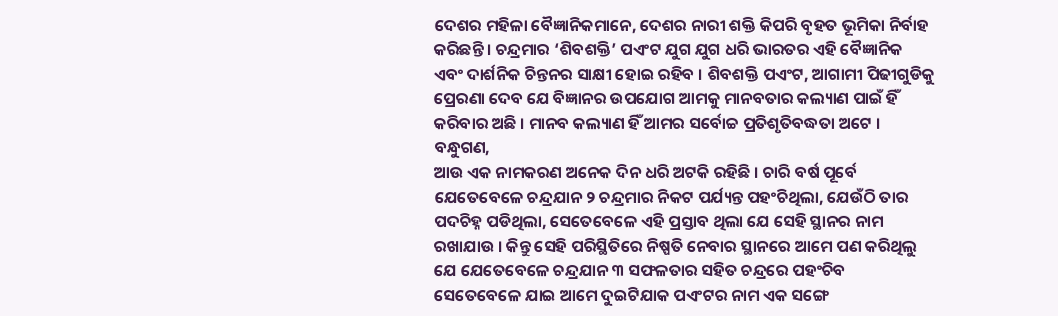ଦେଶର ମହିଳା ବୈଜ୍ଞାନିକମାନେ, ଦେଶର ନାରୀ ଶକ୍ତି କିପରି ବୃହତ ଭୂମିକା ନିର୍ବାହ କରିଛନ୍ତି । ଚନ୍ଦ୍ରମାର ‘ଶିବଶକ୍ତି’ ପଏଂଟ ଯୁଗ ଯୁଗ ଧରି ଭାରତର ଏହି ବୈଜ୍ଞାନିକ ଏବଂ ଦାର୍ଶନିକ ଚିନ୍ତନର ସାକ୍ଷୀ ହୋଇ ରହିବ । ଶିବଶକ୍ତି ପଏଂଟ, ଆଗାମୀ ପିଢୀଗୁଡିକୁ ପ୍ରେରଣା ଦେବ ଯେ ବିଜ୍ଞାନର ଉପଯୋଗ ଆମକୁ ମାନବତାର କଲ୍ୟାଣ ପାଇଁ ହିଁ କରିବାର ଅଛି । ମାନବ କଲ୍ୟାଣ ହିଁ ଆମର ସର୍ବୋଚ୍ଚ ପ୍ରତିଶୃତିବଦ୍ଧତା ଅଟେ ।
ବନ୍ଧୁଗଣ,
ଆଉ ଏକ ନାମକରଣ ଅନେକ ଦିନ ଧରି ଅଟକି ରହିଛି । ଚାରି ବର୍ଷ ପୂର୍ବେ ଯେତେବେଳେ ଚନ୍ଦ୍ରଯାନ ୨ ଚନ୍ଦ୍ରମାର ନିକଟ ପର୍ଯ୍ୟନ୍ତ ପହଂଚିଥିଲା, ଯେଉଁଠି ତାର ପଦଚିହ୍ନ ପଡିଥିଲା, ସେତେବେଳେ ଏହି ପ୍ରସ୍ତାବ ଥିଲା ଯେ ସେହି ସ୍ଥାନର ନାମ ରଖାଯାଉ । କିନ୍ତୁ ସେହି ପରିସ୍ଥିତିରେ ନିଷ୍ପତି ନେବାର ସ୍ଥାନରେ ଆମେ ପଣ କରିଥିଲୁ ଯେ ଯେତେବେଳେ ଚନ୍ଦ୍ରଯାନ ୩ ସଫଳତାର ସହିତ ଚନ୍ଦ୍ରରେ ପହଂଚିବ ସେତେବେଳେ ଯାଇ ଆମେ ଦୁଇଟିଯାକ ପଏଂଟର ନାମ ଏକ ସଙ୍ଗେ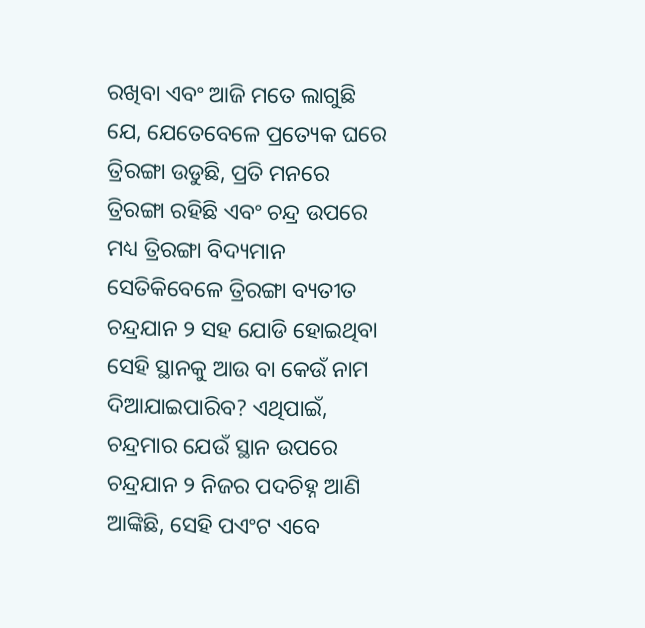ରଖିବା ଏବଂ ଆଜି ମତେ ଲାଗୁଛି ଯେ, ଯେତେବେଳେ ପ୍ରତ୍ୟେକ ଘରେ ତ୍ରିରଙ୍ଗା ଉଡୁଛି, ପ୍ରତି ମନରେ ତ୍ରିରଙ୍ଗା ରହିଛି ଏବଂ ଚନ୍ଦ୍ର ଉପରେ ମଧ୍ୟ ତ୍ରିରଙ୍ଗା ବିଦ୍ୟମାନ ସେତିକିବେଳେ ତ୍ରିରଙ୍ଗା ବ୍ୟତୀତ ଚନ୍ଦ୍ରଯାନ ୨ ସହ ଯୋଡି ହୋଇଥିବା ସେହି ସ୍ଥାନକୁ ଆଉ ବା କେଉଁ ନାମ ଦିଆଯାଇପାରିବ? ଏଥିପାଇଁ, ଚନ୍ଦ୍ରମାର ଯେଉଁ ସ୍ଥାନ ଉପରେ ଚନ୍ଦ୍ରଯାନ ୨ ନିଜର ପଦଚିହ୍ନ ଆଣି ଆଙ୍କିଛି, ସେହି ପଏଂଟ ଏବେ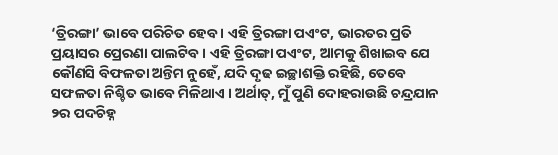‘ତ୍ରିରଙ୍ଗା’ ଭାବେ ପରିଚିତ ହେବ । ଏହି ତ୍ରିରଙ୍ଗା ପଏଂଟ, ଭାରତର ପ୍ରତି ପ୍ରୟାସର ପ୍ରେରଣା ପାଲଟିବ । ଏହି ତ୍ରିରଙ୍ଗା ପଏଂଟ, ଆମକୁ ଶିଖାଇବ ଯେ କୌଣସି ବିଫଳତା ଅନ୍ତିମ ନୁହେଁ, ଯଦି ଦୃଢ ଇଚ୍ଛାଶକ୍ତି ରହିଛି, ତେବେ ସଫଳତା ନିଶ୍ଚିତ ଭାବେ ମିଳିଥାଏ । ଅର୍ଥାତ୍, ମୁଁ ପୁଣି ଦୋହରାଉଛି ଚନ୍ଦ୍ରଯାନ ୨ର ପଦଚିହ୍ନ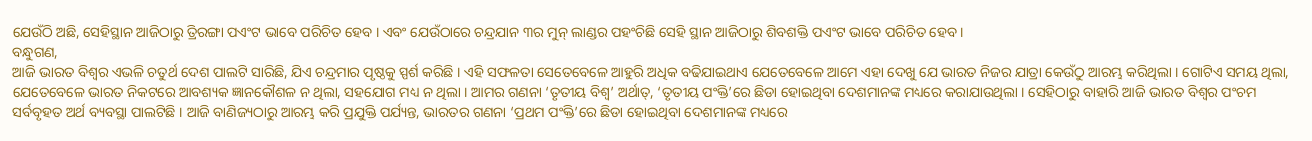ଯେଉଁଠି ଅଛି, ସେହିସ୍ଥାନ ଆଜିଠାରୁ ତ୍ରିରଙ୍ଗା ପଏଂଟ ଭାବେ ପରିଚିତ ହେବ । ଏବଂ ଯେଉଁଠାରେ ଚନ୍ଦ୍ରଯାନ ୩ର ମୁନ୍ ଲାଣ୍ଡର ପହଂଚିଛି ସେହି ସ୍ଥାନ ଆଜିଠାରୁ ଶିବଶକ୍ତି ପଏଂଟ ଭାବେ ପରିଚିତ ହେବ ।
ବନ୍ଧୁଗଣ,
ଆଜି ଭାରତ ବିଶ୍ୱର ଏଭଳି ଚତୁର୍ଥ ଦେଶ ପାଲଟି ସାରିଛି, ଯିଏ ଚନ୍ଦ୍ରମାର ପୃଷ୍ଠକୁ ସ୍ପର୍ଶ କରିଛି । ଏହି ସଫଳତା ସେତେବେଳେ ଆହୁରି ଅଧିକ ବଢିଯାଇଥାଏ ଯେତେବେଳେ ଆମେ ଏହା ଦେଖୁ ଯେ ଭାରତ ନିଜର ଯାତ୍ରା କେଉଁଠୁ ଆରମ୍ଭ କରିଥିଲା । ଗୋଟିଏ ସମୟ ଥିଲା, ଯେତେବେଳେ ଭାରତ ନିକଟରେ ଆବଶ୍ୟକ ଜ୍ଞାନକୌଶଳ ନ ଥିଲା, ସହଯୋଗ ମଧ୍ୟ ନ ଥିଲା । ଆମର ଗଣନା ‘ତୃତୀୟ ବିଶ୍ୱ’ ଅର୍ଥାତ୍, ‘ତୃତୀୟ ପଂକ୍ତି’ରେ ଛିଡା ହୋଇଥିବା ଦେଶମାନଙ୍କ ମଧ୍ୟରେ କରାଯାଉଥିଲା । ସେହିଠାରୁ ବାହାରି ଆଜି ଭାରତ ବିଶ୍ୱର ପଂଚମ ସର୍ବବୃହତ ଅର୍ଥ ବ୍ୟବସ୍ଥା ପାଲଟିଛି । ଆଜି ବାଣିଜ୍ୟଠାରୁ ଆରମ୍ଭ କରି ପ୍ରଯୁକ୍ତି ପର୍ଯ୍ୟନ୍ତ, ଭାରତର ଗଣନା ‘ପ୍ରଥମ ପଂକ୍ତି’ରେ ଛିଡା ହୋଇଥିବା ଦେଶମାନଙ୍କ ମଧ୍ୟରେ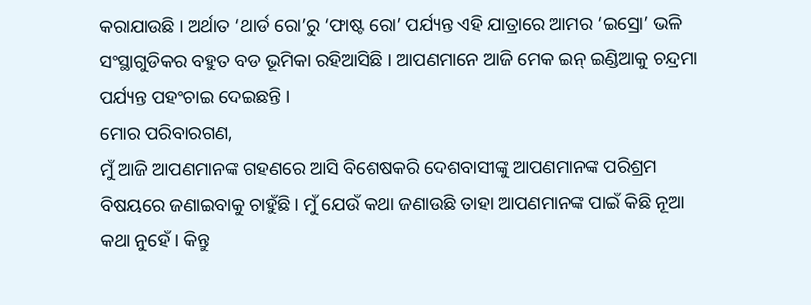କରାଯାଉଛି । ଅର୍ଥାତ ‘ଥାର୍ଡ ରୋ’ରୁ ‘ଫାଷ୍ଟ ରୋ’ ପର୍ଯ୍ୟନ୍ତ ଏହି ଯାତ୍ରାରେ ଆମର ‘ଇସ୍ରୋ’ ଭଳି ସଂସ୍ଥାଗୁଡିକର ବହୁତ ବଡ ଭୂମିକା ରହିଆସିଛି । ଆପଣମାନେ ଆଜି ମେକ ଇନ୍ ଇଣ୍ଡିଆକୁ ଚନ୍ଦ୍ରମା ପର୍ଯ୍ୟନ୍ତ ପହଂଚାଇ ଦେଇଛନ୍ତି ।
ମୋର ପରିବାରଗଣ,
ମୁଁ ଆଜି ଆପଣମାନଙ୍କ ଗହଣରେ ଆସି ବିଶେଷକରି ଦେଶବାସୀଙ୍କୁ ଆପଣମାନଙ୍କ ପରିଶ୍ରମ ବିଷୟରେ ଜଣାଇବାକୁ ଚାହୁଁଛି । ମୁଁ ଯେଉଁ କଥା ଜଣାଉଛି ତାହା ଆପଣମାନଙ୍କ ପାଇଁ କିଛି ନୂଆ କଥା ନୁହେଁ । କିନ୍ତୁ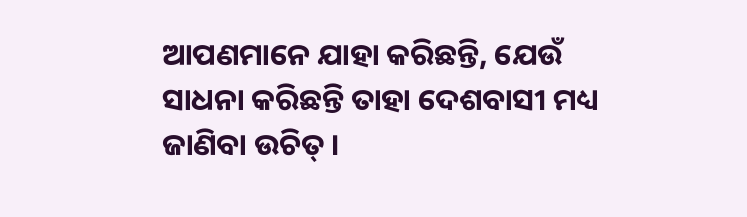ଆପଣମାନେ ଯାହା କରିଛନ୍ତି, ଯେଉଁ ସାଧନା କରିଛନ୍ତି ତାହା ଦେଶବାସୀ ମଧ୍ୟ ଜାଣିବା ଉଚିତ୍ ।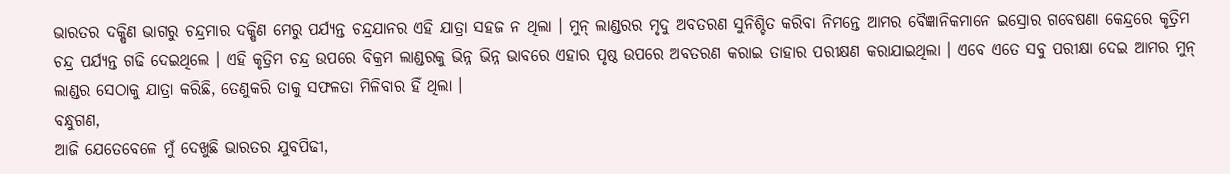ଭାରତର ଦକ୍ଷିଣ ଭାଗରୁ ଚନ୍ଦ୍ରମାର ଦକ୍ଷିଣ ମେରୁ ପର୍ଯ୍ୟନ୍ତ ଚନ୍ଦ୍ରଯାନର ଏହି ଯାତ୍ରା ସହଜ ନ ଥିଲା । ମୁନ୍ ଲାଣ୍ଡରର ମୃଦୁ ଅବତରଣ ସୁନିଶ୍ଚିତ କରିବା ନିମନ୍ତେ ଆମର ବୈଜ୍ଞାନିକମାନେ ଇସ୍ରୋର ଗବେଷଣା କେନ୍ଦ୍ରରେ କୃତ୍ରିମ ଚନ୍ଦ୍ର ପର୍ଯ୍ୟନ୍ତ ଗଢି ଦେଇଥିଲେ । ଏହି କୃତ୍ରିମ ଚନ୍ଦ୍ର ଉପରେ ବିକ୍ରମ ଲାଣ୍ଡରକୁ ଭିନ୍ନ ଭିନ୍ନ ଭାବରେ ଏହାର ପୃଷ୍ଠ ଉପରେ ଅବତରଣ କରାଇ ତାହାର ପରୀକ୍ଷଣ କରାଯାଇଥିଲା । ଏବେ ଏତେ ସବୁ ପରୀକ୍ଷା ଦେଇ ଆମର ମୁନ୍ ଲାଣ୍ଡର ସେଠାକୁ ଯାତ୍ରା କରିଛି, ତେଣୁକରି ତାକୁ ସଫଳତା ମିଳିବାର ହିଁ ଥିଲା ।
ବନ୍ଧୁଗଣ,
ଆଜି ଯେତେବେଳେ ମୁଁ ଦେଖୁଛି ଭାରତର ଯୁବପିଢୀ,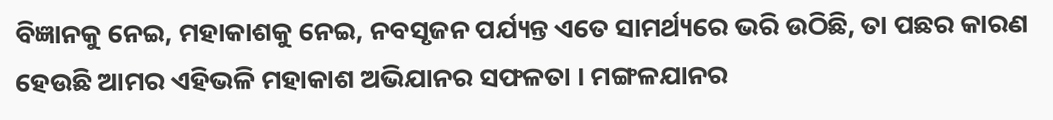ବିଜ୍ଞାନକୁ ନେଇ, ମହାକାଶକୁ ନେଇ, ନବସୃଜନ ପର୍ଯ୍ୟନ୍ତ ଏତେ ସାମର୍ଥ୍ୟରେ ଭରି ଉଠିଛି, ତା ପଛର କାରଣ ହେଉଛି ଆମର ଏହିଭଳି ମହାକାଶ ଅଭିଯାନର ସଫଳତା । ମଙ୍ଗଳଯାନର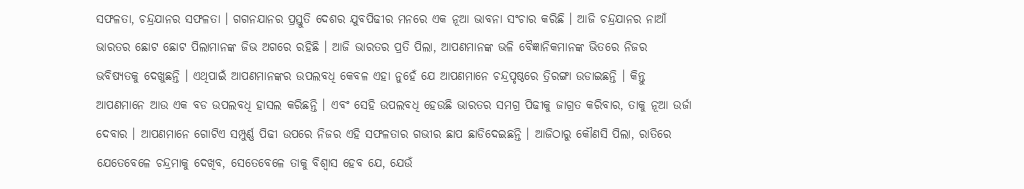ସଫଳତା, ଚନ୍ଦ୍ରଯାନର ସଫଳତା । ଗଗନଯାନର ପ୍ରସ୍ତୁତି ଦେଶର ଯୁବପିଢୀର ମନରେ ଏକ ନୂଆ ଭାବନା ସଂଚାର କରିଛି । ଆଜି ଚନ୍ଦ୍ରଯାନର ନାଆଁ
ଭାରତର ଛୋଟ ଛୋଟ ପିଲାମାନଙ୍କ ଜିଭ ଅଗରେ ରହିଛି । ଆଜି ଭାରତର ପ୍ରତି ପିଲା, ଆପଣମାନଙ୍କ ଭଳି ବୈଜ୍ଞାନିକମାନଙ୍କ ଭିତରେ ନିଜର ଭବିଷ୍ୟତକୁ ଦେଖୁଛନ୍ତି । ଏଥିପାଇଁ ଆପଣମାନଙ୍କର ଉପଲବଧି କେବଳ ଏହା ନୁହେଁ ଯେ ଆପଣମାନେ ଚନ୍ଦ୍ରପୃଷ୍ଠରେ ତ୍ରିରଙ୍ଗା ଉଡାଇଛନ୍ତି । କିନ୍ତୁ ଆପଣମାନେ ଆଉ ଏକ ବଡ ଉପଲବଧି ହାସଲ କରିଛନ୍ତି । ଏବଂ ସେହି ଉପଲବଧି ହେଉଛି ଭାରତର ସମଗ୍ର ପିଢୀକୁ ଜାଗ୍ରତ କରିବାର, ତାକୁ ନୂଆ ଉର୍ଜା ଦେବାର । ଆପଣମାନେ ଗୋଟିଏ ସମ୍ପୁର୍ଣ୍ଣ ପିଢୀ ଉପରେ ନିଜର ଏହି ସଫଳତାର ଗଭୀର ଛାପ ଛାଡିଦେଇଛନ୍ତି । ଆଜିଠାରୁ କୌଣସି ପିଲା, ରାତିରେ ଯେତେବେଳେ ଚନ୍ଦ୍ରମାକୁ ଦେଖିବ, ସେତେବେଳେ ତାକୁ ବିଶ୍ୱାସ ହେବ ଯେ, ଯେଉଁ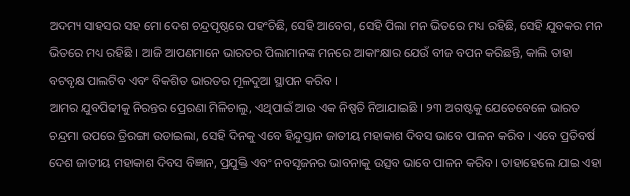ଅଦମ୍ୟ ସାହସର ସହ ମୋ ଦେଶ ଚନ୍ଦ୍ରପୃଷ୍ଠରେ ପହଂଚିଛି, ସେହି ଆବେଗ, ସେହି ପିଲା ମନ ଭିତରେ ମଧ୍ୟ ରହିଛି, ସେହି ଯୁବକର ମନ ଭିତରେ ମଧ୍ୟ ରହିଛି । ଆଜି ଆପଣମାନେ ଭାରତର ପିଲାମାନଙ୍କ ମନରେ ଆକାଂକ୍ଷାର ଯେଉଁ ବୀଜ ବପନ କରିଛନ୍ତି, କାଲି ତାହା ବଟବୃକ୍ଷ ପାଲଟିବ ଏବଂ ବିକଶିତ ଭାରତର ମୂଳଦୁଆ ସ୍ଥାପନ କରିବ ।
ଆମର ଯୁବପିଢୀକୁ ନିରନ୍ତର ପ୍ରେରଣା ମିଳିଚାଲୁ, ଏଥିପାଇଁ ଆଉ ଏକ ନିଷ୍ପତି ନିଆଯାଇଛି । ୨୩ ଅଗଷ୍ଟକୁ ଯେତେବେଳେ ଭାରତ ଚନ୍ଦ୍ରମା ଉପରେ ତ୍ରିରଙ୍ଗା ଉଡାଇଲା, ସେହି ଦିନକୁ ଏବେ ହିନ୍ଦୁସ୍ତାନ ଜାତୀୟ ମହାକାଶ ଦିବସ ଭାବେ ପାଳନ କରିବ । ଏବେ ପ୍ରତିବର୍ଷ ଦେଶ ଜାତୀୟ ମହାକାଶ ଦିବସ ବିଜ୍ଞାନ, ପ୍ରଯୁକ୍ତି ଏବଂ ନବସୃଜନର ଭାବନାକୁ ଉତ୍ସବ ଭାବେ ପାଳନ କରିବ । ତାହାହେଲେ ଯାଇ ଏହା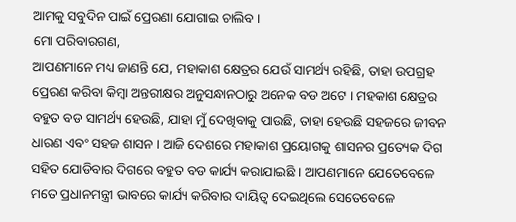ଆମକୁ ସବୁଦିନ ପାଇଁ ପ୍ରେରଣା ଯୋଗାଇ ଚାଲିବ ।
ମୋ ପରିବାରଗଣ,
ଆପଣମାନେ ମଧ୍ୟ ଜାଣନ୍ତି ଯେ, ମହାକାଶ କ୍ଷେତ୍ରର ଯେଉଁ ସାମର୍ଥ୍ୟ ରହିଛି, ତାହା ଉପଗ୍ରହ ପ୍ରେରଣ କରିବା କିମ୍ବା ଅନ୍ତରୀକ୍ଷର ଅନୁସନ୍ଧାନଠାରୁ ଅନେକ ବଡ ଅଟେ । ମହକାଶ କ୍ଷେତ୍ରର ବହୁତ ବଡ ସାମର୍ଥ୍ୟ ହେଉଛି, ଯାହା ମୁଁ ଦେଖିବାକୁ ପାଉଛି, ତାହା ହେଉଛି ସହଜରେ ଜୀବନ ଧାରଣ ଏବଂ ସହଜ ଶାସନ । ଆଜି ଦେଶରେ ମହାକାଶ ପ୍ରୟୋଗକୁ ଶାସନର ପ୍ରତ୍ୟେକ ଦିଗ ସହିତ ଯୋଡିବାର ଦିଗରେ ବହୁତ ବଡ କାର୍ଯ୍ୟ କରାଯାଇଛି । ଆପଣମାନେ ଯେତେବେଳେ ମତେ ପ୍ରଧାନମନ୍ତ୍ରୀ ଭାବରେ କାର୍ଯ୍ୟ କରିବାର ଦାୟିତ୍ୱ ଦେଇଥିଲେ ସେତେବେଳେ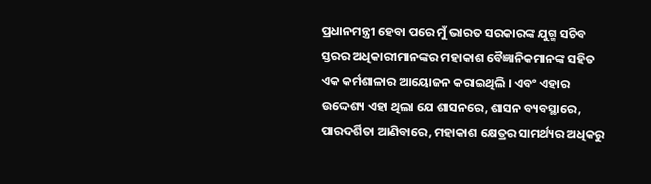ପ୍ରଧାନମନ୍ତ୍ରୀ ହେବା ପରେ ମୁଁ ଭାରତ ସରକାରଙ୍କ ଯୁଗ୍ମ ସଚିବ ସ୍ତରର ଅଧିକାରୀମାନଙ୍କର ମହାକାଶ ବୈଜ୍ଞାନିକମାନଙ୍କ ସହିତ ଏକ କର୍ମଶାଳାର ଆୟୋଜନ କରାଇଥିଲି । ଏବଂ ଏହାର ଉଦ୍ଦେଶ୍ୟ ଏହା ଥିଲା ଯେ ଶାସନରେ, ଶାସନ ବ୍ୟବସ୍ଥାରେ, ପାରଦର୍ଶିତା ଆଣିବାରେ, ମହାକାଶ କ୍ଷେତ୍ରର ସାମର୍ଥ୍ୟର ଅଧିକରୁ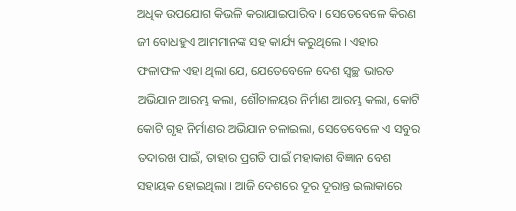ଅଧିକ ଉପଯୋଗ କିଭଳି କରାଯାଇପାରିବ । ସେତେବେଳେ କିରଣ ଜୀ ବୋଧହୁଏ ଆମମାନଙ୍କ ସହ କାର୍ଯ୍ୟ କରୁଥିଲେ । ଏହାର ଫଳାଫଳ ଏହା ଥିଲା ଯେ, ଯେତେବେଳେ ଦେଶ ସ୍ୱଚ୍ଛ ଭାରତ ଅଭିଯାନ ଆରମ୍ଭ କଲା, ଶୌଚାଳୟର ନିର୍ମାଣ ଆରମ୍ଭ କଲା, କୋଟି କୋଟି ଗୃହ ନିର୍ମାଣର ଅଭିଯାନ ଚଳାଇଲା, ସେତେବେଳେ ଏ ସବୁର ତଦାରଖ ପାଇଁ, ତାହାର ପ୍ରଗତି ପାଇଁ ମହାକାଶ ବିଜ୍ଞାନ ବେଶ ସହାୟକ ହୋଇଥିଲା । ଆଜି ଦେଶରେ ଦୂର ଦୂରାନ୍ତ ଇଲାକାରେ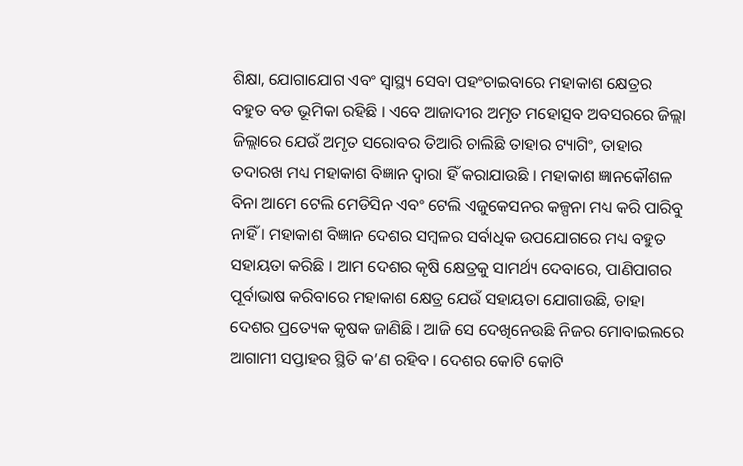ଶିକ୍ଷା, ଯୋଗାଯୋଗ ଏବଂ ସ୍ୱାସ୍ଥ୍ୟ ସେବା ପହଂଚାଇବାରେ ମହାକାଶ କ୍ଷେତ୍ରର ବହୁତ ବଡ ଭୂମିକା ରହିଛି । ଏବେ ଆଜାଦୀର ଅମୃତ ମହୋତ୍ସବ ଅବସରରେ ଜିଲ୍ଲା ଜିଲ୍ଲାରେ ଯେଉଁ ଅମୃତ ସରୋବର ତିଆରି ଚାଲିଛି ତାହାର ଟ୍ୟାଗିଂ, ତାହାର ତଦାରଖ ମଧ୍ୟ ମହାକାଶ ବିଜ୍ଞାନ ଦ୍ୱାରା ହିଁ କରାଯାଉଛି । ମହାକାଶ ଜ୍ଞାନକୌଶଳ ବିନା ଆମେ ଟେଲି ମେଡିସିନ ଏବଂ ଟେଲି ଏଜୁକେସନର କଳ୍ପନା ମଧ୍ୟ କରି ପାରିବୁ ନାହିଁ । ମହାକାଶ ବିଜ୍ଞାନ ଦେଶର ସମ୍ବଳର ସର୍ବାଧିକ ଉପଯୋଗରେ ମଧ୍ୟ ବହୁତ ସହାୟତା କରିଛି । ଆମ ଦେଶର କୃଷି କ୍ଷେତ୍ରକୁ ସାମର୍ଥ୍ୟ ଦେବାରେ, ପାଣିପାଗର ପୂର୍ବାଭାଷ କରିବାରେ ମହାକାଶ କ୍ଷେତ୍ର ଯେଉଁ ସହାୟତା ଯୋଗାଉଛି, ତାହା ଦେଶର ପ୍ରତ୍ୟେକ କୃଷକ ଜାଣିଛି । ଆଜି ସେ ଦେଖିନେଉଛି ନିଜର ମୋବାଇଲରେ ଆଗାମୀ ସପ୍ତାହର ସ୍ଥିତି କ’ଣ ରହିବ । ଦେଶର କୋଟି କୋଟି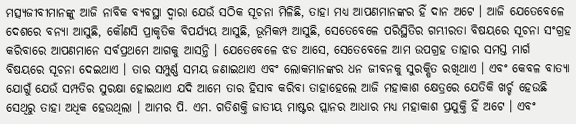ମତ୍ସ୍ୟଜୀବୀମାନଙ୍କୁ ଆଜି ନାବିକ ବ୍ୟବସ୍ଥା ଦ୍ୱାରା ଯେଉଁ ସଠିକ ସୂଚନା ମିଳିଛି, ତାହା ମଧ୍ୟ ଆପଣମାନଙ୍କର ହିଁ ଦାନ ଅଟେ । ଆଜି ଯେତେବେଳେ ଦେଶରେ ବନ୍ୟା ଆସୁଛି, କୌଣସି ପ୍ରାକୃତିକ ବିପର୍ଯ୍ୟୟ ଆସୁଛି, ଭୂମିକମ୍ପ ଆସୁଛି, ସେତେବେଳେ ପରିସ୍ଥିତିର ଗମ୍ଭୀରତା ବିଷୟରେ ସୂଚନା ସଂଗ୍ରହ କରିବାରେ ଆପଣମାନେ ସର୍ବପ୍ରଥମେ ଆଗକୁ ଆସନ୍ତି । ଯେତେବେଳେ ଝଡ ଆସେ, ସେତେବେଳେ ଆମ ଉପଗ୍ରହ ତାହାର ସମସ୍ତ ମାର୍ଗ ବିଷୟରେ ସୂଚନା ଦେଇଥାଏ । ତାର ସମ୍ପୁର୍ଣ୍ଣ ସମୟ ଜଣାଇଥାଏ ଏବଂ ଲୋକମାନଙ୍କର ଧନ ଜୀବନକୁ ସୁରକ୍ଷିତ ରଖିଥାଏ । ଏବଂ କେବଳ ବାତ୍ୟା ଯୋଗୁଁ ଯେଉଁ ସମ୍ପତିର ସୁରକ୍ଷା ହୋଇଥାଏ ଯଦି ଆମେ ତାର ହିସାବ କରିବା ତାହାହେଲେ ଆଜି ମହାକାଶ କ୍ଷେତ୍ରରେ ଯେତିକି ଖର୍ଚ୍ଚ ହେଉଛି ସେଥିରୁ ତାହା ଅଧିକ ହେଉଥିଲା । ଆମର ପି. ଏମ. ଗତିଶକ୍ତି ଜାତୀୟ ମାଷ୍ଟର ପ୍ଲାନର ଆଧାର ମଧ୍ୟ ମହାକାଶ ପ୍ରଯୁକ୍ତି ହିଁ ଅଟେ । ଏବଂ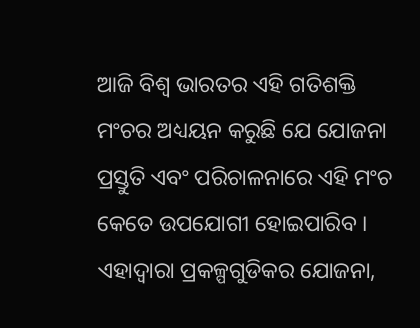ଆଜି ବିଶ୍ୱ ଭାରତର ଏହି ଗତିଶକ୍ତି ମଂଚର ଅଧ୍ୟୟନ କରୁଛି ଯେ ଯୋଜନା ପ୍ରସ୍ତୁତି ଏବଂ ପରିଚାଳନାରେ ଏହି ମଂଚ କେତେ ଉପଯୋଗୀ ହୋଇପାରିବ । ଏହାଦ୍ୱାରା ପ୍ରକଳ୍ପଗୁଡିକର ଯୋଜନା,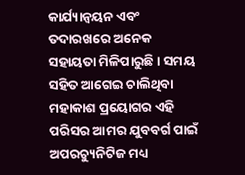କାର୍ଯ୍ୟାନ୍ୱୟନ ଏବଂ ତଦାରଖରେ ଅନେକ ସହାୟତା ମିଳିପାରୁଛି । ସମୟ ସହିତ ଆଗେଇ ଚାଲିଥିବା ମହାକାଶ ପ୍ରୟୋଗର ଏହି ପରିସର ଆମର ଯୁବବର୍ଗ ପାଇଁ ଅପରଚ୍ୟୁନିଟିଜ ମଧ୍ୟ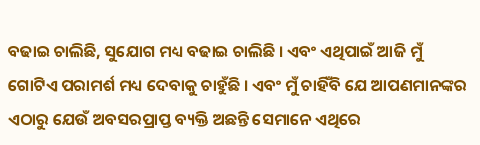ବଢାଇ ଚାଲିଛି, ସୁଯୋଗ ମଧ୍ୟ ବଢାଇ ଚାଲିଛି । ଏବଂ ଏଥିପାଇଁ ଆଜି ମୁଁ ଗୋଟିଏ ପରାମର୍ଶ ମଧ୍ୟ ଦେବାକୁ ଚାହୁଁଛି । ଏବଂ ମୁଁ ଚାହିଁବି ଯେ ଆପଣମାନଙ୍କର ଏଠାରୁ ଯେଉଁ ଅବସରପ୍ରାପ୍ତ ବ୍ୟକ୍ତି ଅଛନ୍ତି ସେମାନେ ଏଥିରେ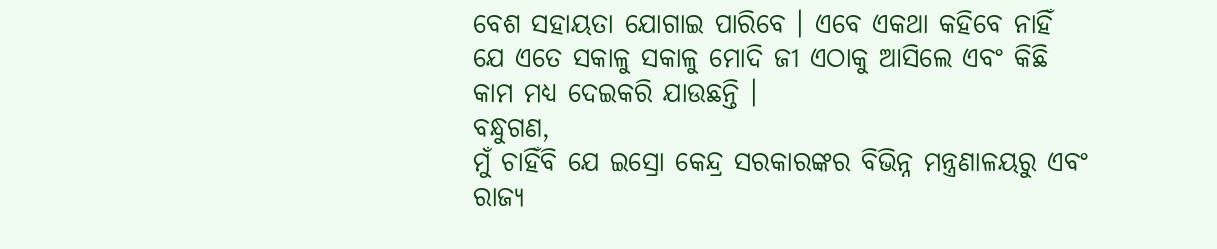ବେଶ ସହାୟତା ଯୋଗାଇ ପାରିବେ । ଏବେ ଏକଥା କହିବେ ନାହିଁ ଯେ ଏତେ ସକାଳୁ ସକାଳୁ ମୋଦି ଜୀ ଏଠାକୁ ଆସିଲେ ଏବଂ କିଛି କାମ ମଧ୍ୟ ଦେଇକରି ଯାଉଛନ୍ତି ।
ବନ୍ଧୁଗଣ,
ମୁଁ ଚାହିଁବି ଯେ ଇସ୍ରୋ କେନ୍ଦ୍ର ସରକାରଙ୍କର ବିଭିନ୍ନ ମନ୍ତ୍ରଣାଳୟରୁ ଏବଂ ରାଜ୍ୟ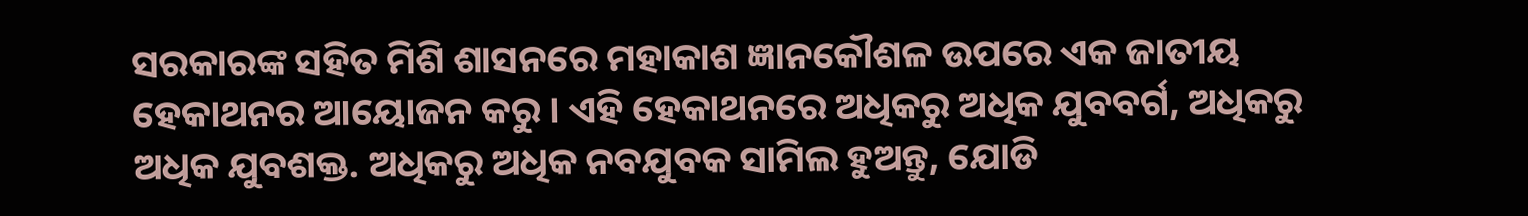ସରକାରଙ୍କ ସହିତ ମିଶି ଶାସନରେ ମହାକାଶ ଜ୍ଞାନକୌଶଳ ଉପରେ ଏକ ଜାତୀୟ ହେକାଥନର ଆୟୋଜନ କରୁ । ଏହି ହେକାଥନରେ ଅଧିକରୁ ଅଧିକ ଯୁବବର୍ଗ, ଅଧିକରୁ ଅଧିକ ଯୁବଶକ୍ତ. ଅଧିକରୁ ଅଧିକ ନବଯୁବକ ସାମିଲ ହୁଅନ୍ତୁ, ଯୋଡି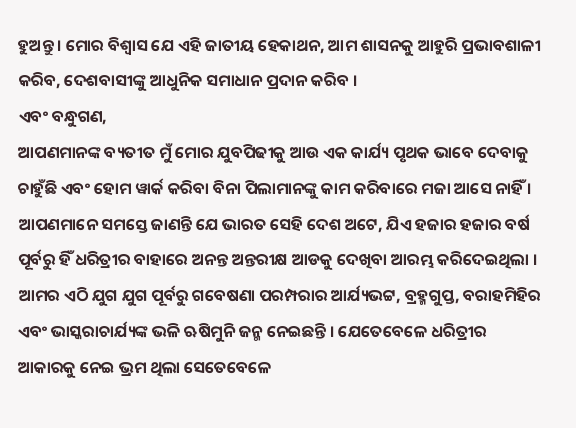ହୁଅନ୍ତୁ । ମୋର ବିଶ୍ୱାସ ଯେ ଏହି ଜାତୀୟ ହେକାଥନ, ଆମ ଶାସନକୁ ଆହୁରି ପ୍ରଭାବଶାଳୀ କରିବ, ଦେଶବାସୀଙ୍କୁ ଆଧୁନିକ ସମାଧାନ ପ୍ରଦାନ କରିବ ।
ଏବଂ ବନ୍ଧୁଗଣ,
ଆପଣମାନଙ୍କ ବ୍ୟତୀତ ମୁଁ ମୋର ଯୁବପିଢୀକୁ ଆଉ ଏକ କାର୍ଯ୍ୟ ପୃଥକ ଭାବେ ଦେବାକୁ ଚାହୁଁଛି ଏବଂ ହୋମ ୱାର୍କ କରିବା ବିନା ପିଲାମାନଙ୍କୁ କାମ କରିବାରେ ମଜା ଆସେ ନାହିଁ । ଆପଣମାନେ ସମସ୍ତେ ଜାଣନ୍ତି ଯେ ଭାରତ ସେହି ଦେଶ ଅଟେ, ଯିଏ ହଜାର ହଜାର ବର୍ଷ ପୂର୍ବରୁ ହିଁ ଧରିତ୍ରୀର ବାହାରେ ଅନନ୍ତ ଅନ୍ତରୀକ୍ଷ ଆଡକୁ ଦେଖିବା ଆରମ୍ଭ କରିଦେଇଥିଲା । ଆମର ଏଠି ଯୁଗ ଯୁଗ ପୂର୍ବରୁ ଗବେଷଣା ପରମ୍ପରାର ଆର୍ଯ୍ୟଭଟ୍ଟ, ବ୍ରହ୍ମଗୁପ୍ତ, ବରାହମିହିର ଏବଂ ଭାସ୍କରାଚାର୍ଯ୍ୟଙ୍କ ଭଳି ଋଷିମୁନି ଜନ୍ମ ନେଇଛନ୍ତି । ଯେତେବେଳେ ଧରିତ୍ରୀର ଆକାରକୁ ନେଇ ଭ୍ରମ ଥିଲା ସେତେବେଳେ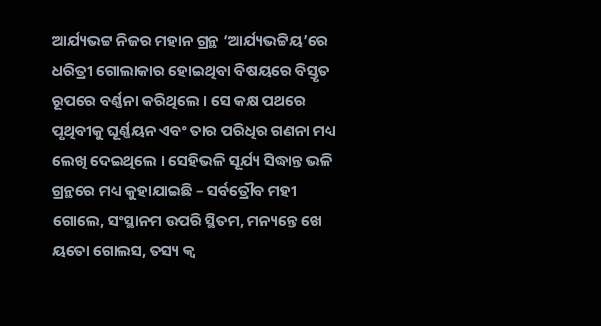ଆର୍ଯ୍ୟଭଟ୍ଟ ନିଜର ମହାନ ଗ୍ରନ୍ଥ ‘ଆର୍ଯ୍ୟଭଟ୍ଟିୟ’ରେ ଧରିତ୍ରୀ ଗୋଲାକାର ହୋଇଥିବା ବିଷୟରେ ବିସ୍ତୃତ ରୂପରେ ବର୍ଣ୍ଣନା କରିଥିଲେ । ସେ କକ୍ଷ ପଥରେ ପୃଥିବୀକୁ ଘୂର୍ଣ୍ଣୟନ ଏବଂ ତାର ପରିଧିର ଗଣନା ମଧ୍ୟ ଲେଖି ଦେଇଥିଲେ । ସେହିଭଳି ସୂର୍ଯ୍ୟ ସିଦ୍ଧାନ୍ତ ଭଳି ଗ୍ରନ୍ଥରେ ମଧ୍ୟ କୁହାଯାଇଛି – ସର୍ବତ୍ରୌବ ମହୀ ଗୋଲେ, ସଂସ୍ଥାନମ ଉପରି ସ୍ଥିତମ, ମନ୍ୟନ୍ତେ ଖେ ୟତୋ ଗୋଲସ, ତସ୍ୟ କ୍ୱ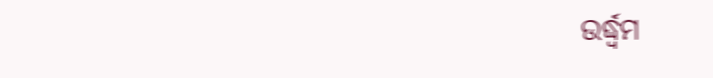ଉର୍ଦ୍ଧ୍ୱମ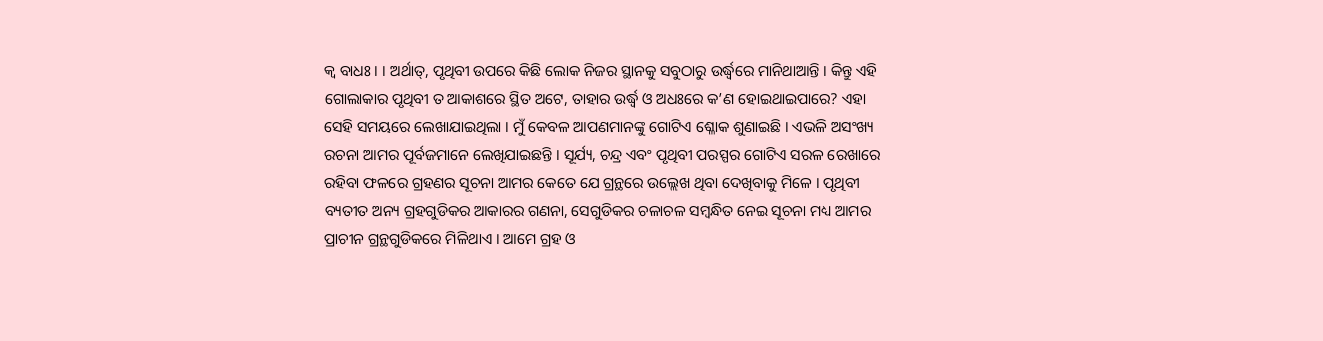କ୍ୱ ବାଧଃ । । ଅର୍ଥାତ୍, ପୃଥିବୀ ଉପରେ କିଛି ଲୋକ ନିଜର ସ୍ଥାନକୁ ସବୁଠାରୁ ଉର୍ଦ୍ଧ୍ୱରେ ମାନିଥାଆନ୍ତି । କିନ୍ତୁ ଏହି ଗୋଲାକାର ପୃଥିବୀ ତ ଆକାଶରେ ସ୍ଥିତ ଅଟେ, ତାହାର ଉର୍ଦ୍ଧ୍ୱ ଓ ଅଧଃରେ କ’ଣ ହୋଇଥାଇପାରେ? ଏହା ସେହି ସମୟରେ ଲେଖାଯାଇଥିଲା । ମୁଁ କେବଳ ଆପଣମାନଙ୍କୁ ଗୋଟିଏ ଶ୍ଳୋକ ଶୁଣାଇଛି । ଏଭଳି ଅସଂଖ୍ୟ ରଚନା ଆମର ପୂର୍ବଜମାନେ ଲେଖିଯାଇଛନ୍ତି । ସୂର୍ଯ୍ୟ, ଚନ୍ଦ୍ର ଏବଂ ପୃଥିବୀ ପରସ୍ପର ଗୋଟିଏ ସରଳ ରେଖାରେ ରହିବା ଫଳରେ ଗ୍ରହଣର ସୂଚନା ଆମର କେତେ ଯେ ଗ୍ରନ୍ଥରେ ଉଲ୍ଲେଖ ଥିବା ଦେଖିବାକୁ ମିଳେ । ପୃଥିବୀ ବ୍ୟତୀତ ଅନ୍ୟ ଗ୍ରହଗୁଡିକର ଆକାରର ଗଣନା, ସେଗୁଡିକର ଚଳାଚଳ ସମ୍ବନ୍ଧିତ ନେଇ ସୂଚନା ମଧ୍ୟ ଆମର ପ୍ରାଚୀନ ଗ୍ରନ୍ଥଗୁଡିକରେ ମିଳିଥାଏ । ଆମେ ଗ୍ରହ ଓ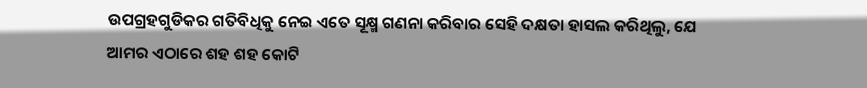ଉପଗ୍ରହଗୁଡିକର ଗତିବିଧିକୁ ନେଇ ଏତେ ସୂକ୍ଷ୍ମ ଗଣନା କରିବାର ସେହି ଦକ୍ଷତା ହାସଲ କରିଥିଲୁ, ଯେ ଆମର ଏଠାରେ ଶହ ଶହ କୋଟି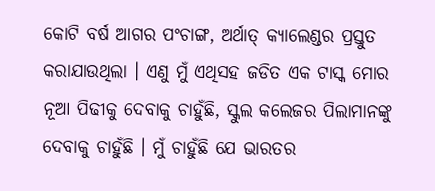କୋଟି ବର୍ଷ ଆଗର ପଂଚାଙ୍ଗ, ଅର୍ଥାତ୍ କ୍ୟାଲେଣ୍ଡର ପ୍ରସ୍ତୁତ କରାଯାଉଥିଲା । ଏଣୁ ମୁଁ ଏଥିସହ ଜଡିତ ଏକ ଟାସ୍କ ମୋର ନୂଆ ପିଢୀକୁ ଦେବାକୁ ଚାହୁଁଛି, ସ୍କୁଲ କଲେଜର ପିଲାମାନଙ୍କୁ ଦେବାକୁ ଚାହୁଁଛି । ମୁଁ ଚାହୁଁଛି ଯେ ଭାରତର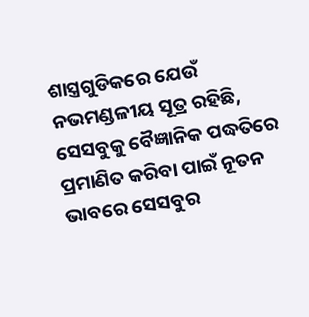ଶାସ୍ତ୍ରଗୁଡିକରେ ଯେଉଁ ନଭମଣ୍ଡଳୀୟ ସୂତ୍ର ରହିଛି, ସେସବୁକୁ ବୈଜ୍ଞାନିକ ପଦ୍ଧତିରେ ପ୍ରମାଣିତ କରିବା ପାଇଁ ନୂତନ ଭାବରେ ସେସବୁର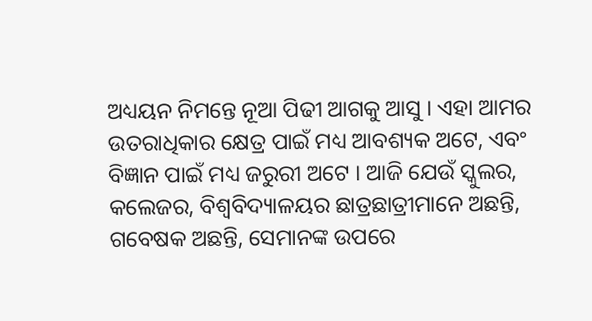ଅଧ୍ୟୟନ ନିମନ୍ତେ ନୂଆ ପିଢୀ ଆଗକୁ ଆସୁ । ଏହା ଆମର ଉତରାଧିକାର କ୍ଷେତ୍ର ପାଇଁ ମଧ୍ୟ ଆବଶ୍ୟକ ଅଟେ, ଏବଂ ବିଜ୍ଞାନ ପାଇଁ ମଧ୍ୟ ଜରୁରୀ ଅଟେ । ଆଜି ଯେଉଁ ସ୍କୁଲର, କଲେଜର, ବିଶ୍ୱବିଦ୍ୟାଳୟର ଛାତ୍ରଛାତ୍ରୀମାନେ ଅଛନ୍ତି, ଗବେଷକ ଅଛନ୍ତି, ସେମାନଙ୍କ ଉପରେ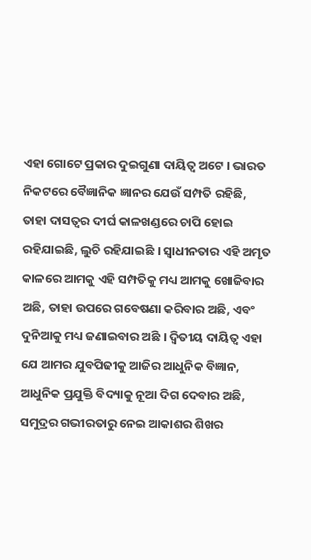ଏହା ଗୋଟେ ପ୍ରକାର ଦୁଇଗୁଣା ଦାୟିତ୍ୱ ଅଟେ । ଭାରତ ନିକଟରେ ବୈଜ୍ଞାନିକ ଜ୍ଞାନର ଯେଉଁ ସମ୍ପତି ରହିଛି, ତାହା ଦାସତ୍ୱର ଦୀର୍ଘ କାଳଖଣ୍ଡରେ ଚାପି ହୋଇ ରହିଯାଇଛି, ଲୁଚି ରହିଯାଇଛି । ସ୍ୱାଧୀନତାର ଏହି ଅମୃତ କାଳରେ ଆମକୁ ଏହି ସମ୍ପତିକୁ ମଧ୍ୟ ଆମକୁ ଖୋଜିବାର ଅଛି, ତାହା ଉପରେ ଗବେଷଣା କରିବାର ଅଛି, ଏବଂ ଦୁନିଆକୁ ମଧ୍ୟ ଜଣାଇବାର ଅଛି । ଦ୍ୱିତୀୟ ଦାୟିତ୍ୱ ଏହା ଯେ ଆମର ଯୁବପିଢୀକୁ ଆଜିର ଆଧୁନିକ ବିଜ୍ଞାନ, ଆଧୁନିକ ପ୍ରଯୁକ୍ତି ବିଦ୍ୟାକୁ ନୂଆ ଦିଗ ଦେବାର ଅଛି, ସମୁଦ୍ରର ଗଭୀରତାରୁ ନେଇ ଆକାଶର ଶିଖର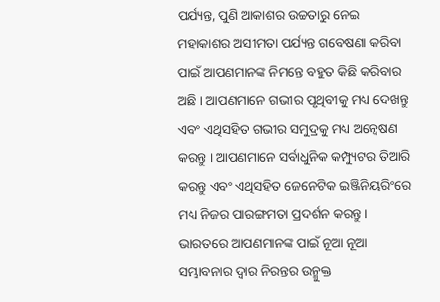ପର୍ଯ୍ୟନ୍ତ, ପୁଣି ଆକାଶର ଉଚ୍ଚତାରୁ ନେଇ ମହାକାଶର ଅସୀମତା ପର୍ଯ୍ୟନ୍ତ ଗବେଷଣା କରିବା ପାଇଁ ଆପଣମାନଙ୍କ ନିମନ୍ତେ ବହୁତ କିଛି କରିବାର ଅଛି । ଆପଣମାନେ ଗଭୀର ପୃଥିବୀକୁ ମଧ୍ୟ ଦେଖନ୍ତୁ ଏବଂ ଏଥିସହିତ ଗଭୀର ସମୁଦ୍ରକୁ ମଧ୍ୟ ଅନ୍ୱେଷଣ କରନ୍ତୁ । ଆପଣମାନେ ସର୍ବାଧୁନିକ କମ୍ପ୍ୟୁଟର ତିଆରି କରନ୍ତୁ ଏବଂ ଏଥିସହିତ ଜେନେଟିକ ଇଞ୍ଜିନିୟରିଂରେ ମଧ୍ୟ ନିଜର ପାରଙ୍ଗମତା ପ୍ରଦର୍ଶନ କରନ୍ତୁ । ଭାରତରେ ଆପଣମାନଙ୍କ ପାଇଁ ନୂଆ ନୂଆ ସମ୍ଭାବନାର ଦ୍ୱାର ନିରନ୍ତର ଉନ୍ମୁକ୍ତ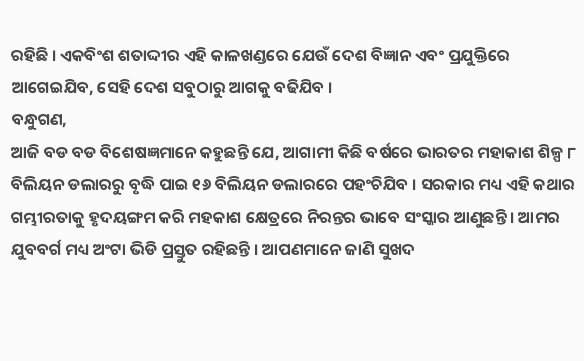ରହିଛି । ଏକବିଂଶ ଶତାଦ୍ଦୀର ଏହି କାଳଖଣ୍ଡରେ ଯେଉଁ ଦେଶ ବିଜ୍ଞାନ ଏବଂ ପ୍ରଯୁକ୍ତିରେ ଆଗେଇଯିବ, ସେହି ଦେଶ ସବୁଠାରୁ ଆଗକୁ ବଢିଯିବ ।
ବନ୍ଧୁଗଣ,
ଆଜି ବଡ ବଡ ବିଶେଷଜ୍ଞମାନେ କହୁଛନ୍ତି ଯେ, ଆଗାମୀ କିଛି ବର୍ଷରେ ଭାରତର ମହାକାଶ ଶିଳ୍ପ ୮ ବିଲିୟନ ଡଲାରରୁ ବୃଦ୍ଧି ପାଇ ୧୬ ବିଲିୟନ ଡଲାରରେ ପହଂଚିଯିବ । ସରକାର ମଧ୍ୟ ଏହି କଥାର ଗମ୍ଭୀରତାକୁ ହୃଦୟଙ୍ଗମ କରି ମହକାଶ କ୍ଷେତ୍ରରେ ନିରନ୍ତର ଭାବେ ସଂସ୍କାର ଆଣୁଛନ୍ତି । ଆମର ଯୁବବର୍ଗ ମଧ୍ୟ ଅଂଟା ଭିଡି ପ୍ରସ୍ତୁତ ରହିଛନ୍ତି । ଆପଣମାନେ ଜାଣି ସୁଖଦ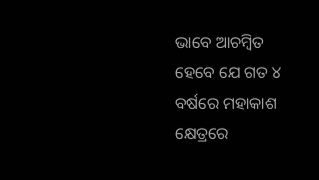ଭାବେ ଆଚମ୍ବିତ ହେବେ ଯେ ଗତ ୪ ବର୍ଷରେ ମହାକାଶ କ୍ଷେତ୍ରରେ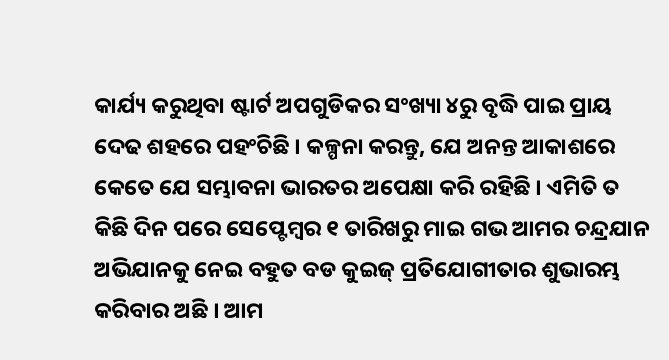କାର୍ଯ୍ୟ କରୁଥିବା ଷ୍ଟାର୍ଟ ଅପଗୁଡିକର ସଂଖ୍ୟା ୪ରୁ ବୃଦ୍ଧି ପାଇ ପ୍ରାୟ ଦେଢ ଶହରେ ପହଂଚିଛି । କଳ୍ପନା କରନ୍ତୁ, ଯେ ଅନନ୍ତ ଆକାଶରେ କେତେ ଯେ ସମ୍ଭାବନା ଭାରତର ଅପେକ୍ଷା କରି ରହିଛି । ଏମିତି ତ କିଛି ଦିନ ପରେ ସେପ୍ଟେମ୍ବର ୧ ତାରିଖରୁ ମାଇ ଗଭ ଆମର ଚନ୍ଦ୍ରଯାନ ଅଭିଯାନକୁ ନେଇ ବହୁତ ବଡ କୁଇଜ୍ ପ୍ରତିଯୋଗୀତାର ଶୁଭାରମ୍ଭ କରିବାର ଅଛି । ଆମ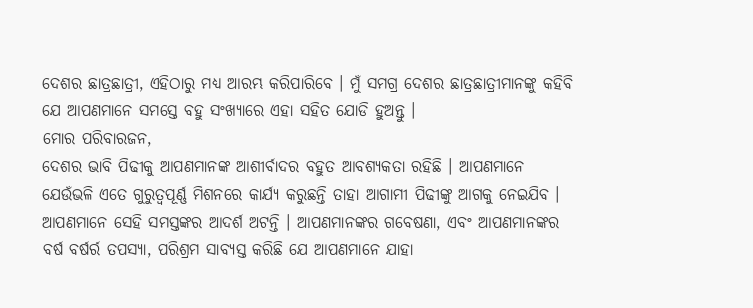ଦେଶର ଛାତ୍ରଛାତ୍ରୀ, ଏହିଠାରୁ ମଧ୍ୟ ଆରମ୍ଭ କରିପାରିବେ । ମୁଁ ସମଗ୍ର ଦେଶର ଛାତ୍ରଛାତ୍ରୀମାନଙ୍କୁ କହିବି ଯେ ଆପଣମାନେ ସମସ୍ତେ ବହୁ ସଂଖ୍ୟାରେ ଏହା ସହିତ ଯୋଡି ହୁଅନ୍ତୁ ।
ମୋର ପରିବାରଜନ,
ଦେଶର ଭାବି ପିଢୀକୁ ଆପଣମାନଙ୍କ ଆଶୀର୍ବାଦର ବହୁତ ଆବଶ୍ୟକତା ରହିଛି । ଆପଣମାନେ ଯେଉଁଭଳି ଏତେ ଗୁରୁତ୍ୱପୂର୍ଣ୍ଣ ମିଶନରେ କାର୍ଯ୍ୟ କରୁଛନ୍ତି ତାହା ଆଗାମୀ ପିଢୀଙ୍କୁ ଆଗକୁ ନେଇଯିବ । ଆପଣମାନେ ସେହି ସମସ୍ତଙ୍କର ଆଦର୍ଶ ଅଟନ୍ତି । ଆପଣମାନଙ୍କର ଗବେଷଣା, ଏବଂ ଆପଣମାନଙ୍କର ବର୍ଷ ବର୍ଷର୍ର ତପସ୍ୟା, ପରିଶ୍ରମ ସାବ୍ୟସ୍ତ କରିଛି ଯେ ଆପଣମାନେ ଯାହା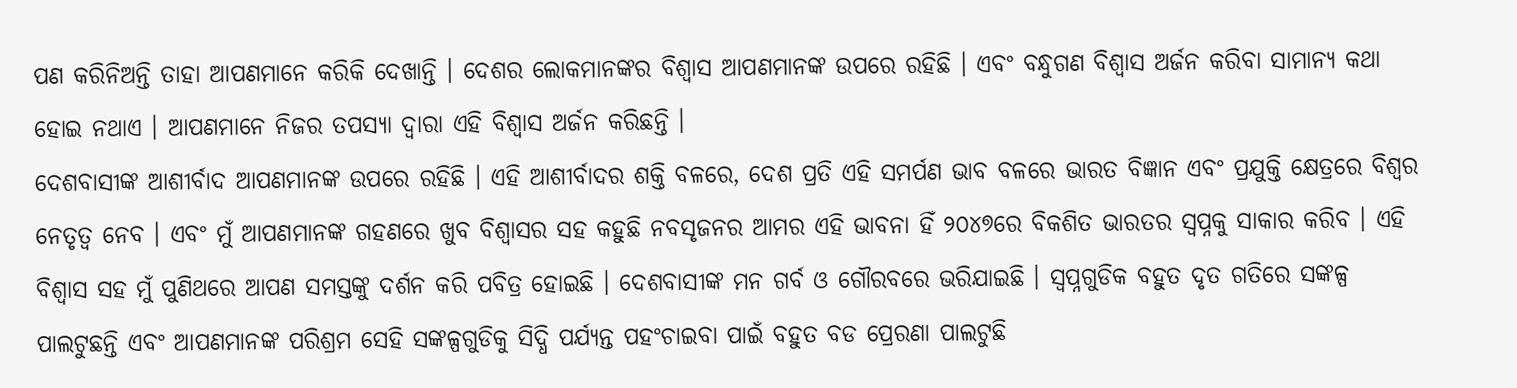ପଣ କରିନିଅନ୍ତି ତାହା ଆପଣମାନେ କରିକି ଦେଖାନ୍ତି । ଦେଶର ଲୋକମାନଙ୍କର ବିଶ୍ୱାସ ଆପଣମାନଙ୍କ ଉପରେ ରହିଛି । ଏବଂ ବନ୍ଧୁଗଣ ବିଶ୍ୱାସ ଅର୍ଜନ କରିବା ସାମାନ୍ୟ କଥା ହୋଇ ନଥାଏ । ଆପଣମାନେ ନିଜର ତପସ୍ୟା ଦ୍ୱାରା ଏହି ବିଶ୍ୱାସ ଅର୍ଜନ କରିଛନ୍ତି ।
ଦେଶବାସୀଙ୍କ ଆଶୀର୍ବାଦ ଆପଣମାନଙ୍କ ଉପରେ ରହିଛି । ଏହି ଆଶୀର୍ବାଦର ଶକ୍ତି ବଳରେ, ଦେଶ ପ୍ରତି ଏହି ସମର୍ପଣ ଭାବ ବଳରେ ଭାରତ ବିଜ୍ଞାନ ଏବଂ ପ୍ରଯୁକ୍ତି କ୍ଷେତ୍ରରେ ବିଶ୍ୱର ନେତୃତ୍ୱ ନେବ । ଏବଂ ମୁଁ ଆପଣମାନଙ୍କ ଗହଣରେ ଖୁବ ବିଶ୍ୱାସର ସହ କହୁଛି ନବସୃଜନର ଆମର ଏହି ଭାବନା ହିଁ ୨୦୪୭ରେ ବିକଶିତ ଭାରତର ସ୍ୱପ୍ନକୁ ସାକାର କରିବ । ଏହି ବିଶ୍ୱାସ ସହ ମୁଁ ପୁଣିଥରେ ଆପଣ ସମସ୍ତଙ୍କୁ ଦର୍ଶନ କରି ପବିତ୍ର ହୋଇଛି । ଦେଶବାସୀଙ୍କ ମନ ଗର୍ବ ଓ ଗୌରବରେ ଭରିଯାଇଛି । ସ୍ୱପ୍ନଗୁଡିକ ବହୁତ ଦୃତ ଗତିରେ ସଙ୍କଳ୍ପ ପାଲଟୁଛନ୍ତି ଏବଂ ଆପଣମାନଙ୍କ ପରିଶ୍ରମ ସେହି ସଙ୍କଳ୍ପଗୁଡିକୁ ସିଦ୍ଧି ପର୍ଯ୍ୟନ୍ତ ପହଂଚାଇବା ପାଇଁ ବହୁତ ବଡ ପ୍ରେରଣା ପାଲଟୁଛି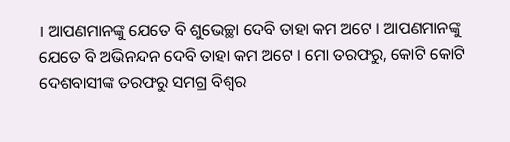। ଆପଣମାନଙ୍କୁ ଯେତେ ବି ଶୁଭେଚ୍ଛା ଦେବି ତାହା କମ ଅଟେ । ଆପଣମାନଙ୍କୁ ଯେତେ ବି ଅଭିନନ୍ଦନ ଦେବି ତାହା କମ ଅଟେ । ମୋ ତରଫରୁ, କୋଟି କୋଟି ଦେଶବାସୀଙ୍କ ତରଫରୁ ସମଗ୍ର ବିଶ୍ୱର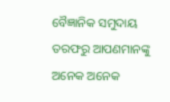ବୈଜ୍ଞାନିକ ସମୁଦାୟ ତରଫରୁ ଆପଣମାନଙ୍କୁ ଅନେକ ଅନେକ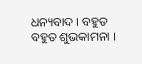ଧନ୍ୟବାଦ । ବହୁତ ବହୁତ ଶୁଭକାମନା ।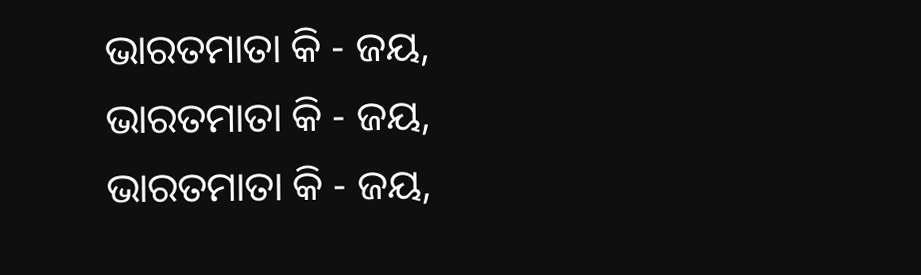ଭାରତମାତା କି - ଜୟ,
ଭାରତମାତା କି - ଜୟ,
ଭାରତମାତା କି - ଜୟ,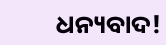ଧନ୍ୟବାଦ!